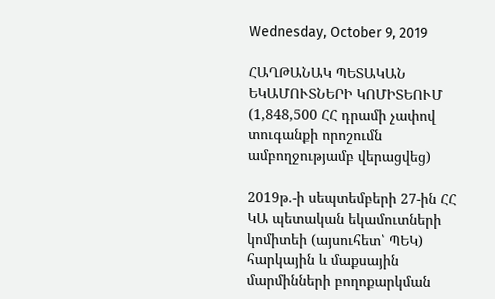Wednesday, October 9, 2019

ՀԱՂԹԱՆԱԿ ՊԵՏԱԿԱՆ ԵԿԱՄՈՒՏՆԵՐԻ ԿՈՄԻՏԵՈՒՄ
(1,848,500 ՀՀ դրամի չափով տուգանքի որոշումն ամբողջությամբ վերացվեց)

2019թ.-ի սեպտեմբերի 27-ին ՀՀ ԿԱ պետական եկամուտների կոմիտեի (այսուհետ՝ ՊԵԿ) հարկային և մաքսային մարմինների բողոքարկման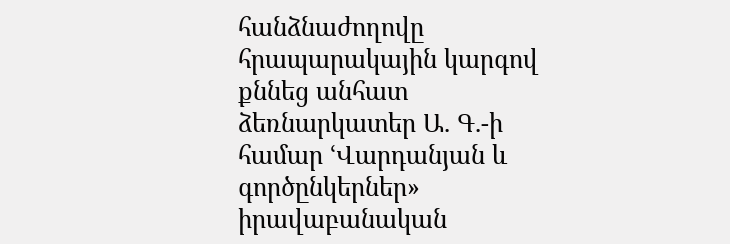հանձնաժողովը հրապարակային կարգով քննեց անհատ ձեռնարկատեր Ա. Գ.-ի համար ՙՎարդանյան և գործընկերներ»  իրավաբանական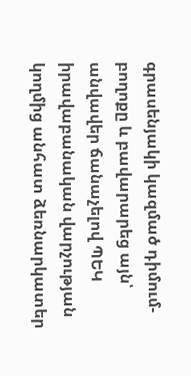գրասենյակի կազմած դիմում-բողոքը և բավարարեց այն՝ անվավեր ճանաչելով ՊԵԿ իրավաբանական վարչության կողմից անհատ ձեռնարկատեր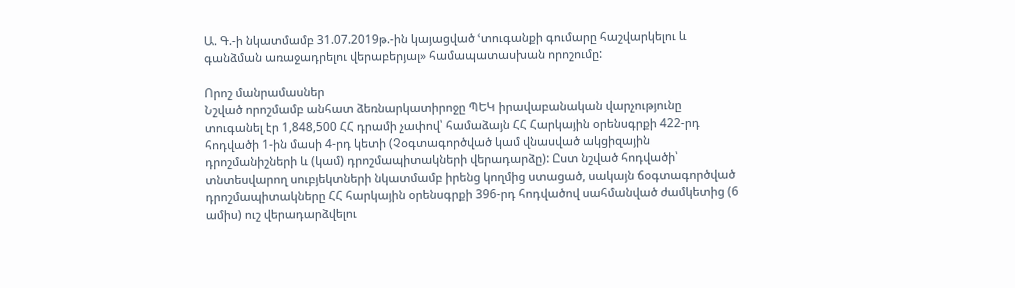Ա. Գ.-ի նկատմամբ 31.07.2019թ.-ին կայացված ՙտուգանքի գումարը հաշվարկելու և գանձման առաջադրելու վերաբերյալ» համապատասխան որոշումը:

Որոշ մանրամասներ
Նշված որոշմամբ անհատ ձեռնարկատիրոջը ՊԵԿ իրավաբանական վարչությունը տուգանել էր 1,848,500 ՀՀ դրամի չափով՝ համաձայն ՀՀ Հարկային օրենսգրքի 422-րդ հոդվածի 1-ին մասի 4-րդ կետի (Չօգտագործված կամ վնասված ակցիզային դրոշմանիշների և (կամ) դրոշմապիտակների վերադարձը): Ըստ նշված հոդվածի՝ տնտեսվարող սուբյեկտների նկատմամբ իրենց կողմից ստացած, սակայն ճօգտագործված դրոշմապիտակները ՀՀ հարկային օրենսգրքի 396-րդ հոդվածով սահմանված ժամկետից (6 ամիս) ուշ վերադարձվելու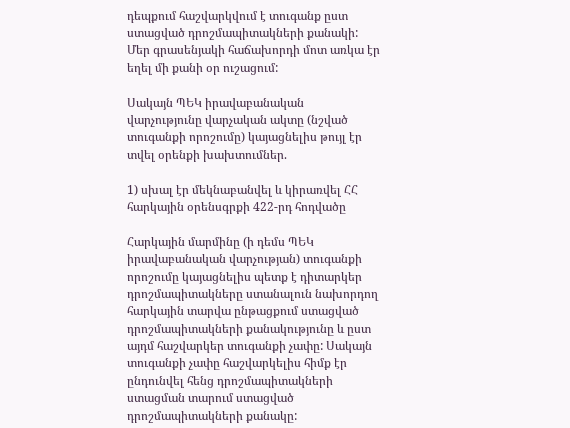դեպքում հաշվարկվում է տուգանք ըստ ստացված դրոշմապիտակների քանակի: Մեր գրասենյակի հաճախորդի մոտ առկա էր եղել մի քանի օր ուշացում:

Սակայն ՊԵԿ իրավաբանական վարչությունը վարչական ակտը (նշված տուգանքի որոշումը) կայացնելիս թույլ էր տվել օրենքի խախտումներ.

1) սխալ էր մեկնաբանվել և կիրառվել ՀՀ հարկային օրենսգրքի 422-րդ հոդվածը

Հարկային մարմինը (ի դեմս ՊԵԿ իրավաբանական վարչության) տուգանքի որոշումը կայացնելիս պետք է դիտարկեր դրոշմապիտակները ստանալուն նախորդող հարկային տարվա ընթացքում ստացված դրոշմապիտակների քանակությունը և ըստ այդմ հաշվարկեր տուգանքի չափը: Սակայն տուգանքի չափը հաշվարկելիս հիմք էր ընդունվել հենց դրոշմապիտակների ստացման տարում ստացված դրոշմապիտակների քանակը: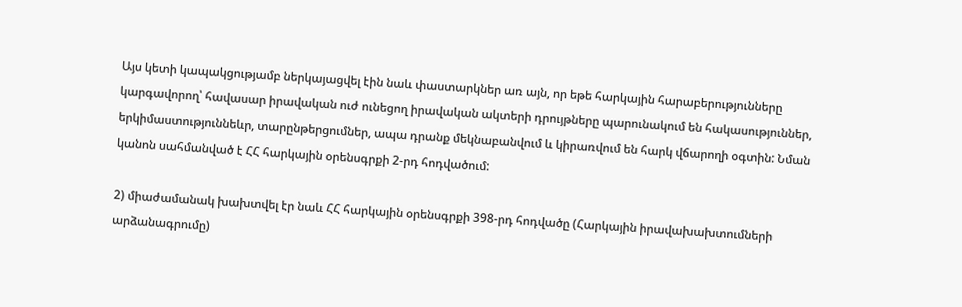Այս կետի կապակցությամբ ներկայացվել էին նաև փաստարկներ առ այն, որ եթե հարկային հարաբերությունները կարգավորող՝ հավասար իրավական ուժ ունեցող իրավական ակտերի դրույթները պարունակում են հակասություններ, երկիմաստություննեևր, տարընթերցումներ, ապա դրանք մեկնաբանվում և կիրառվում են հարկ վճարողի օգտին: Նման կանոն սահմանված է ՀՀ հարկային օրենսգրքի 2-րդ հոդվածում:

2) միաժամանակ խախտվել էր նաև ՀՀ հարկային օրենսգրքի 398-րդ հոդվածը (Հարկային իրավախախտումների արձանագրումը)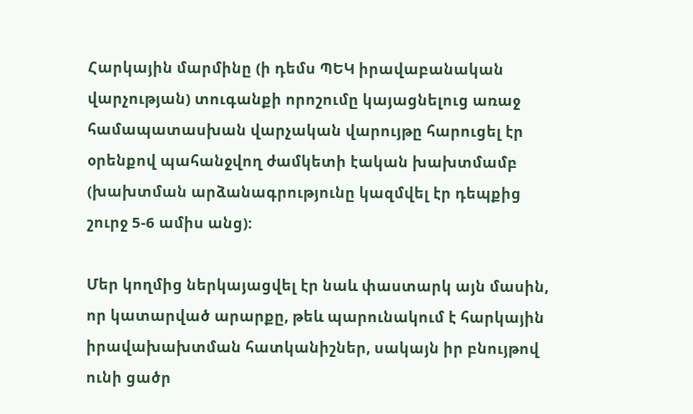Հարկային մարմինը (ի դեմս ՊԵԿ իրավաբանական վարչության) տուգանքի որոշումը կայացնելուց առաջ համապատասխան վարչական վարույթը հարուցել էր օրենքով պահանջվող ժամկետի էական խախտմամբ (խախտման արձանագրությունը կազմվել էր դեպքից շուրջ 5-6 ամիս անց):

Մեր կողմից ներկայացվել էր նաև փաստարկ այն մասին, որ կատարված արարքը, թեև պարունակում է հարկային իրավախախտման հատկանիշներ, սակայն իր բնույթով ունի ցածր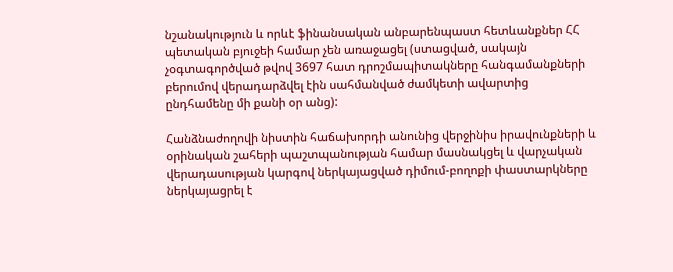նշանակություն և որևէ ֆինանսական անբարենպաստ հետևանքներ ՀՀ պետական բյուջեի համար չեն առաջացել (ստացված, սակայն չօգտագործված թվով 3697 հատ դրոշմապիտակները հանգամանքների բերումով վերադարձվել էին սահմանված ժամկետի ավարտից ընդհամենը մի քանի օր անց):

Հանձնաժողովի նիստին հաճախորդի անունից վերջինիս իրավունքների և օրինական շահերի պաշտպանության համար մասնակցել և վարչական վերադասության կարգով ներկայացված դիմում-բողոքի փաստարկները ներկայացրել է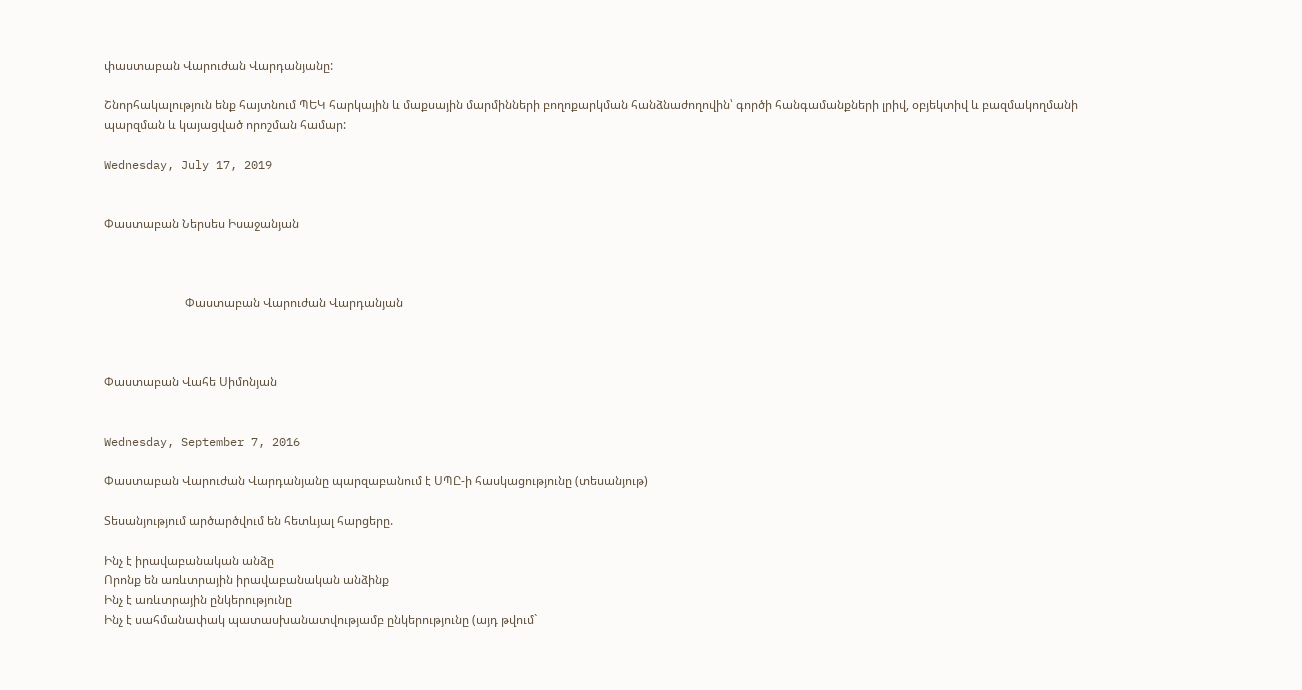փաստաբան Վարուժան Վարդանյանը:

Շնորհակալություն ենք հայտնում ՊԵԿ հարկային և մաքսային մարմինների բողոքարկման հանձնաժողովին՝ գործի հանգամանքների լրիվ, օբյեկտիվ և բազմակողմանի պարզման և կայացված որոշման համար:

Wednesday, July 17, 2019


Փաստաբան Ներսես Իսաջանյան



                           Փաստաբան Վարուժան Վարդանյան



Փաստաբան Վահե Սիմոնյան


Wednesday, September 7, 2016

Փաստաբան Վարուժան Վարդանյանը պարզաբանում է ՍՊԸ-ի հասկացությունը (տեսանյութ)

Տեսանյությում արծարծվում են հետևյալ հարցերը.

Ինչ է իրավաբանական անձը
Որոնք են առևտրային իրավաբանական անձինք
Ինչ է առևտրային ընկերությունը
Ինչ է սահմանափակ պատասխանատվությամբ ընկերությունը (այդ թվում`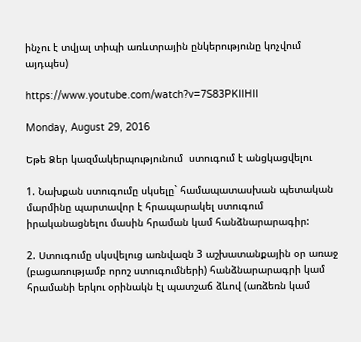ինչու է տվյալ տիպի առևտրային ընկերությունը կոչվում այդպես)

https://www.youtube.com/watch?v=7S83PKIIHII

Monday, August 29, 2016

Եթե Ձեր կազմակերպությունում  ստուգում է անցկացվելու

1. Նախքան ստուգումը սկսելը` համապատասխան պետական մարմինը պարտավոր է հրապարակել ստուգում իրականացնելու մասին հրաման կամ հանձնարարագիր:

2. Ստուգումը սկսվելուց առնվազն 3 աշխատանքային օր առաջ (բացառությամբ որոշ ստուգումների) հանձնարարագրի կամ հրամանի երկու օրինակն էլ պատշաճ ձևով (առձեռն կամ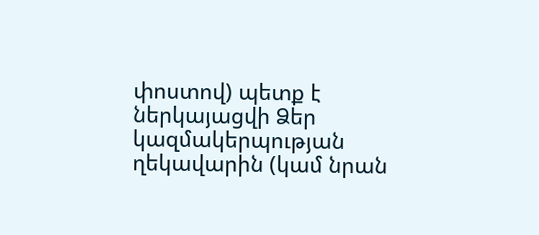փոստով) պետք է ներկայացվի Ձեր կազմակերպության ղեկավարին (կամ նրան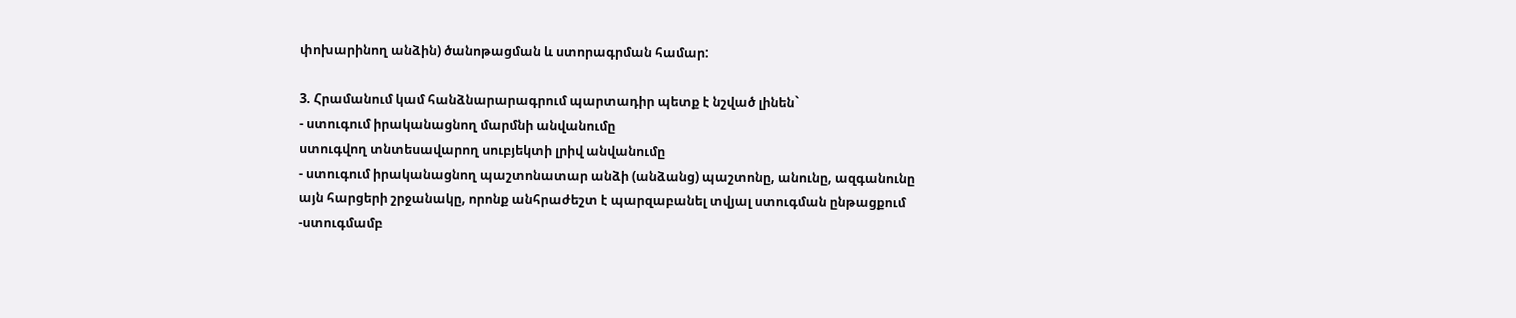փոխարինող անձին) ծանոթացման և ստորագրման համար:

3. Հրամանում կամ հանձնարարագրում պարտադիր պետք է նշված լինեն`
- ստուգում իրականացնող մարմնի անվանումը
ստուգվող տնտեսավարող սուբյեկտի լրիվ անվանումը
- ստուգում իրականացնող պաշտոնատար անձի (անձանց) պաշտոնը, անունը, ազգանունը
այն հարցերի շրջանակը, որոնք անհրաժեշտ է պարզաբանել տվյալ ստուգման ընթացքում
-ստուգմամբ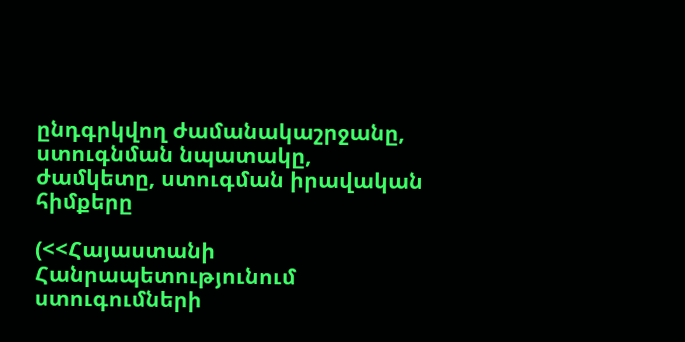ընդգրկվող ժամանակաշրջանը, ստուգնման նպատակը, ժամկետը, ստուգման իրավական հիմքերը

(<<Հայաստանի Հանրապետությունում ստուգումների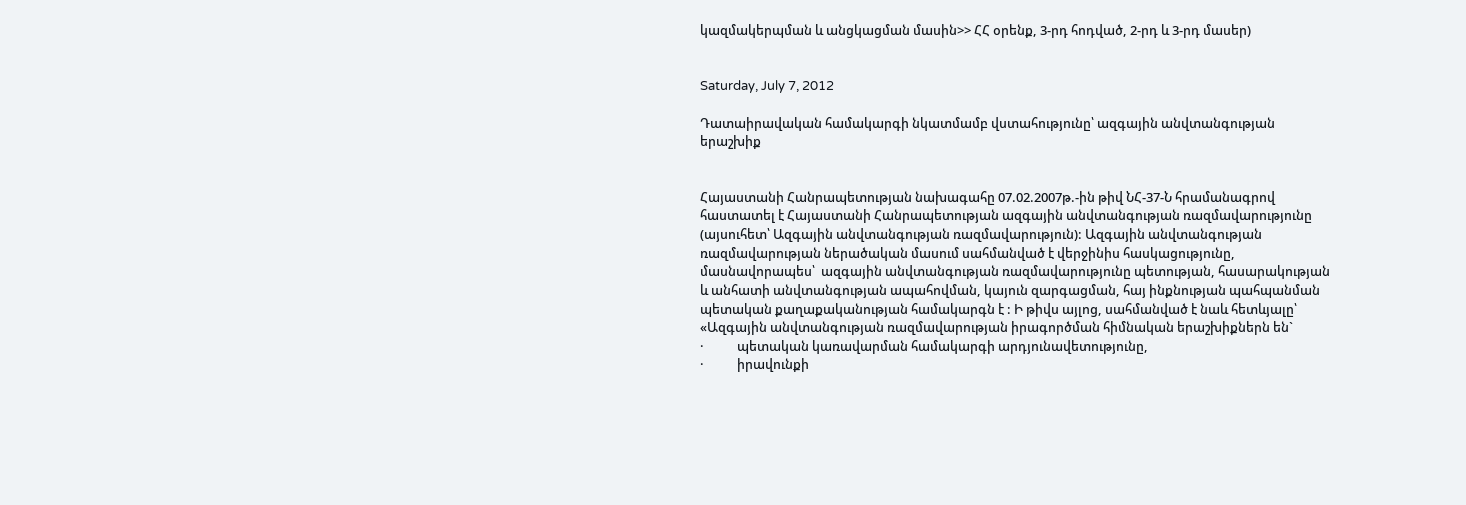կազմակերպման և անցկացման մասին>> ՀՀ օրենք, 3-րդ հոդված, 2-րդ և 3-րդ մասեր)


Saturday, July 7, 2012

Դատաիրավական համակարգի նկատմամբ վստահությունը՝ ազգային անվտանգության երաշխիք


Հայաստանի Հանրապետության նախագահը 07.02.2007թ.-ին թիվ ՆՀ-37-Ն հրամանագրով հաստատել է Հայաստանի Հանրապետության ազգային անվտանգության ռազմավարությունը (այսուհետ՝ Ազգային անվտանգության ռազմավարություն): Ազգային անվտանգության ռազմավարության ներածական մասում սահմանված է վերջինիս հասկացությունը, մասնավորապես՝  ազգային անվտանգության ռազմավարությունը պետության, հասարակության և անհատի անվտանգության ապահովման, կայուն զարգացման, հայ ինքնության պահպանման պետական քաղաքականության համակարգն է : Ի թիվս այլոց, սահմանված է նաև հետևյալը՝
«Ազգային անվտանգության ռազմավարության իրագործման հիմնական երաշխիքներն են`
·           պետական կառավարման համակարգի արդյունավետությունը,
·           իրավունքի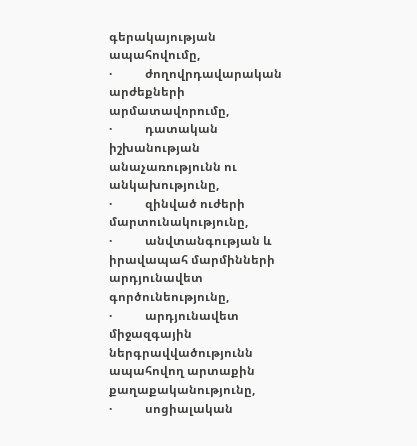գերակայության ապահովումը,
·           ժողովրդավարական արժեքների արմատավորումը,
·           դատական իշխանության անաչառությունն ու անկախությունը,
·           զինված ուժերի մարտունակությունը,
·           անվտանգության և իրավապահ մարմինների արդյունավետ գործունեությունը,
·           արդյունավետ միջազգային ներգրավվածությունն ապահովող արտաքին քաղաքականությունը,
·           սոցիալական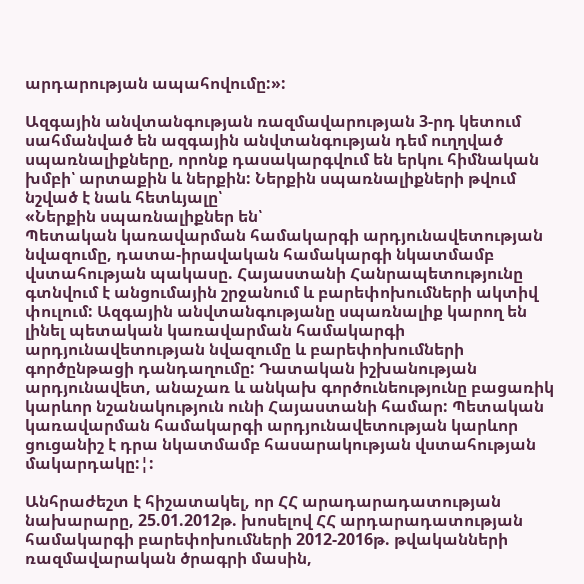արդարության ապահովումը:»:

Ազգային անվտանգության ռազմավարության 3-րդ կետում սահմանված են ազգային անվտանգության դեմ ուղղված սպառնալիքները, որոնք դասակարգվում են երկու հիմնական խմբի՝ արտաքին և ներքին: Ներքին սպառնալիքների թվում նշված է նաև հետևյալը՝
«Ներքին սպառնալիքներ են՝
Պետական կառավարման համակարգի արդյունավետության նվազումը, դատա-իրավական համակարգի նկատմամբ վստահության պակասը. Հայաստանի Հանրապետությունը գտնվում է անցումային շրջանում և բարեփոխումների ակտիվ փուլում: Ազգային անվտանգությանը սպառնալիք կարող են լինել պետական կառավարման համակարգի արդյունավետության նվազումը և բարեփոխումների գործընթացի դանդաղումը: Դատական իշխանության արդյունավետ, անաչառ և անկախ գործունեությունը բացառիկ կարևոր նշանակություն ունի Հայաստանի համար: Պետական կառավարման համակարգի արդյունավետության կարևոր ցուցանիշ է դրա նկատմամբ հասարակության վստահության մակարդակը:¦:

Անհրաժեշտ է հիշատակել, որ ՀՀ արադարադատության նախարարը, 25.01.2012թ. խոսելով ՀՀ արդարադատության համակարգի բարեփոխումների 2012-2016թ. թվականների ռազմավարական ծրագրի մասին,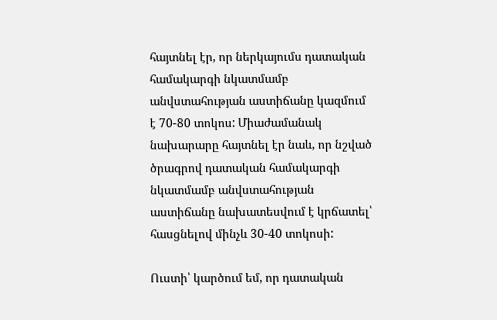հայտնել էր, որ ներկայումս դատական համակարգի նկատմամբ անվստահության աստիճանը կազմում է 70-80 տոկոս: Միաժամանակ նախարարը հայտնել էր նաև, որ նշված ծրագրով դատական համակարգի նկատմամբ անվստահության աստիճանը նախատեսվում է կրճատել՝ հասցնելով մինչև 30-40 տոկոսի:

Ուստի՝ կարծում եմ, որ դատական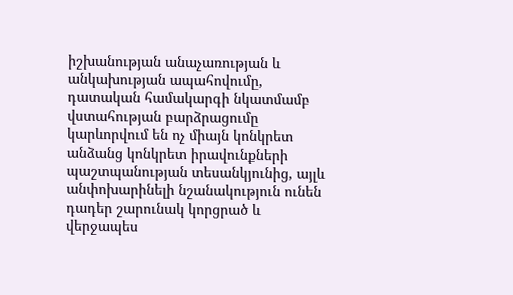իշխանության անաչառության և անկախության ապահովումը, դատական համակարգի նկատմամբ վստահության բարձրացումը կարևորվում են ոչ միայն կոնկրետ անձանց կոնկրետ իրավունքների պաշտպանության տեսանկյունից, այլև անփոխարինելի նշանակություն ունեն դադեր շարունակ կորցրած և վերջապես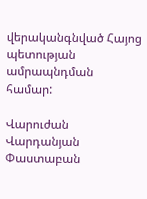վերականգնված Հայոց պետության ամրապնդման համար:

Վարուժան Վարդանյան
Փաստաբան